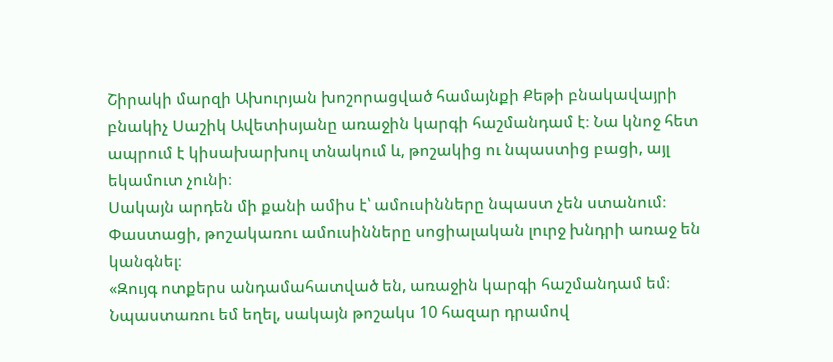Շիրակի մարզի Ախուրյան խոշորացված համայնքի Քեթի բնակավայրի բնակիչ Սաշիկ Ավետիսյանը առաջին կարգի հաշմանդամ է։ Նա կնոջ հետ ապրում է կիսախարխուլ տնակում և, թոշակից ու նպաստից բացի, այլ եկամուտ չունի։
Սակայն արդեն մի քանի ամիս է՝ ամուսինները նպաստ չեն ստանում։ Փաստացի, թոշակառու ամուսինները սոցիալական լուրջ խնդրի առաջ են կանգնել։
«Զույգ ոտքերս անդամահատված են, առաջին կարգի հաշմանդամ եմ։ Նպաստառու եմ եղել, սակայն թոշակս 10 հազար դրամով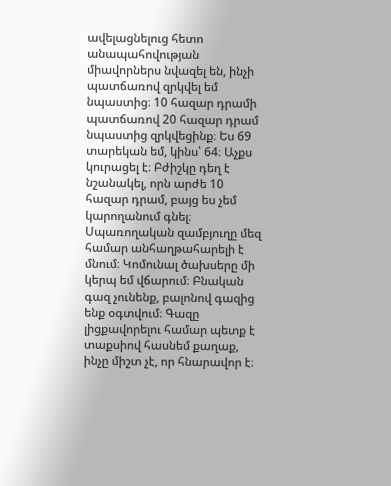ավելացնելուց հետո անապահովության միավորներս նվազել են, ինչի պատճառով զրկվել եմ նպաստից։ 10 հազար դրամի պատճառով 20 հազար դրամ նպաստից զրկվեցինք։ Ես 69 տարեկան եմ, կինս՝ 64։ Աչքս կուրացել է։ Բժիշկը դեղ է նշանակել, որն արժե 10 հազար դրամ, բայց ես չեմ կարողանում գնել։ Սպառողական զամբյուղը մեզ համար անհաղթահարելի է մնում։ Կոմունալ ծախսերը մի կերպ եմ վճարում։ Բնական գազ չունենք, բալոնով գազից ենք օգտվում։ Գազը լիցքավորելու համար պետք է տաքսիով հասնեմ քաղաք, ինչը միշտ չէ, որ հնարավոր է։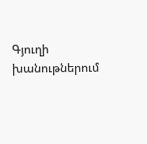Գյուղի խանութներում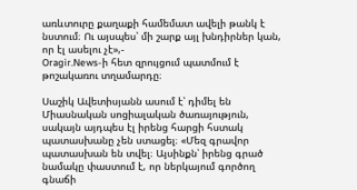առևտուրը քաղաքի համեմատ ավելի թանկ է նստում։ Ու այսպես՝ մի շարք այլ խնդիրներ կան, որ էլ ասելու չէ»,-
Oragir.News-ի հետ զրույցում պատմում է թոշակառու տղամարդը։

Սաշիկ Ավետիսյանն ասում է՝ դիմել են Միասնական սոցիալական ծառայություն, սակայն այդպես էլ իրենց հարցի հստակ պատասխանը չեն ստացել։ «Մեզ գրավոր պատասխան են տվել։ Այսինքն՝ իրենց գրած նամակը փաստում է, որ ներկայում գործող գնաճի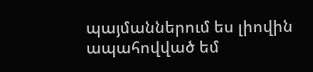պայմաններում ես լիովին ապահովված եմ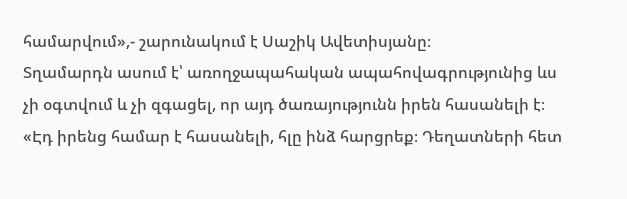համարվում»,- շարունակում է Սաշիկ Ավետիսյանը։
Տղամարդն ասում է՝ առողջապահական ապահովագրությունից ևս չի օգտվում և չի զգացել, որ այդ ծառայությունն իրեն հասանելի է։ «Էդ իրենց համար է հասանելի, հլը ինձ հարցրեք։ Դեղատների հետ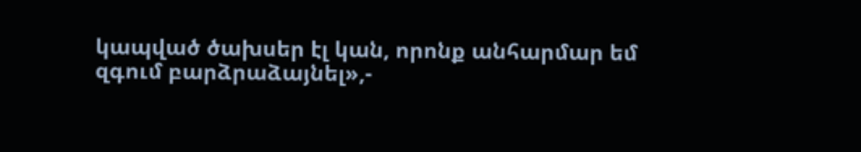կապված ծախսեր էլ կան, որոնք անհարմար եմ զգում բարձրաձայնել»,-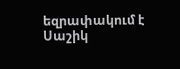եզրափակում է Սաշիկ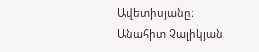Ավետիսյանը։
Անահիտ Չալիկյան